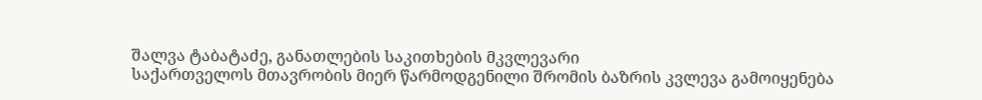შალვა ტაბატაძე, განათლების საკითხების მკვლევარი
საქართველოს მთავრობის მიერ წარმოდგენილი შრომის ბაზრის კვლევა გამოიყენება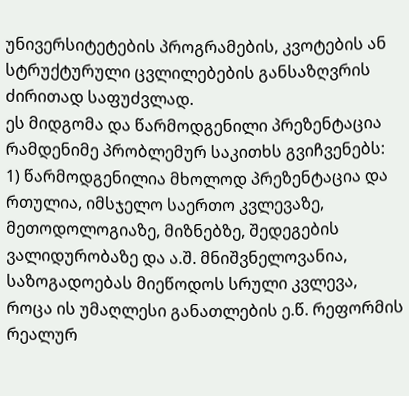უნივერსიტეტების პროგრამების, კვოტების ან სტრუქტურული ცვლილებების განსაზღვრის ძირითად საფუძვლად.
ეს მიდგომა და წარმოდგენილი პრეზენტაცია რამდენიმე პრობლემურ საკითხს გვიჩვენებს:
1) წარმოდგენილია მხოლოდ პრეზენტაცია და რთულია, იმსჯელო საერთო კვლევაზე, მეთოდოლოგიაზე, მიზნებზე, შედეგების ვალიდურობაზე და ა.შ. მნიშვნელოვანია, საზოგადოებას მიეწოდოს სრული კვლევა, როცა ის უმაღლესი განათლების ე.წ. რეფორმის რეალურ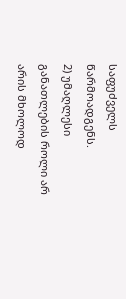საფუძველს წარმოადგენს.
2) უმაღლესი განათლების როლი არ არის მხოლოდ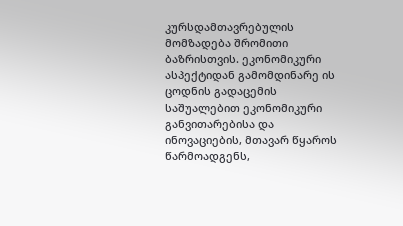კურსდამთავრებულის მომზადება შრომითი ბაზრისთვის. ეკონომიკური ასპექტიდან გამომდინარე ის ცოდნის გადაცემის საშუალებით ეკონომიკური განვითარებისა და ინოვაციების, მთავარ წყაროს წარმოადგენს,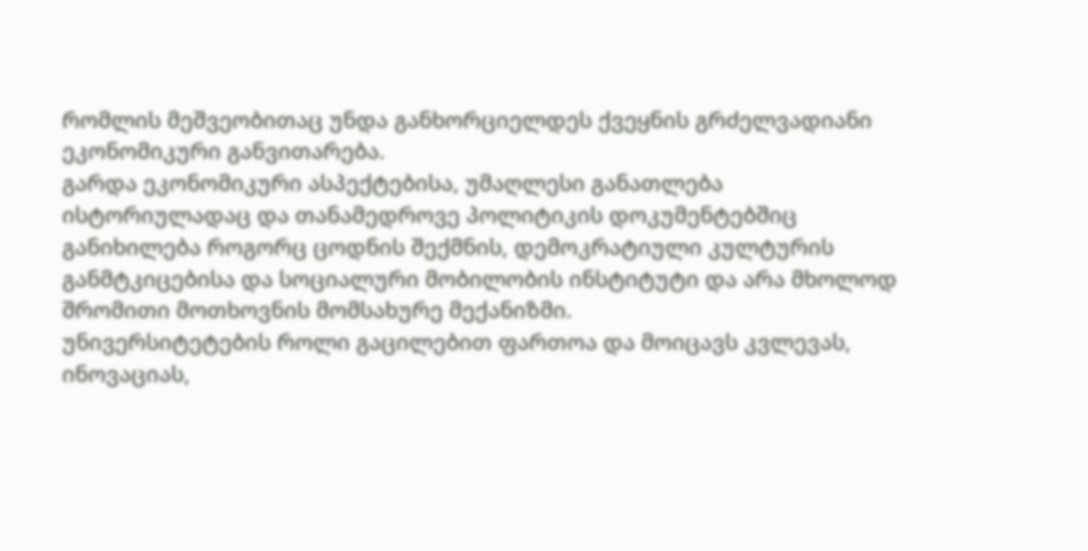რომლის მეშვეობითაც უნდა განხორციელდეს ქვეყნის გრძელვადიანი ეკონომიკური განვითარება.
გარდა ეკონომიკური ასპექტებისა, უმაღლესი განათლება ისტორიულადაც და თანამედროვე პოლიტიკის დოკუმენტებშიც განიხილება როგორც ცოდნის შექმნის, დემოკრატიული კულტურის განმტკიცებისა და სოციალური მობილობის ინსტიტუტი და არა მხოლოდ შრომითი მოთხოვნის მომსახურე მექანიზმი.
უნივერსიტეტების როლი გაცილებით ფართოა და მოიცავს კვლევას, ინოვაციას,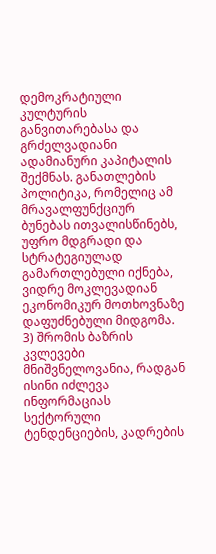დემოკრატიული კულტურის განვითარებასა და გრძელვადიანი ადამიანური კაპიტალის შექმნას. განათლების პოლიტიკა, რომელიც ამ მრავალფუნქციურ ბუნებას ითვალისწინებს, უფრო მდგრადი და სტრატეგიულად გამართლებული იქნება, ვიდრე მოკლევადიან ეკონომიკურ მოთხოვნაზე დაფუძნებული მიდგომა.
3) შრომის ბაზრის კვლევები მნიშვნელოვანია, რადგან ისინი იძლევა ინფორმაციას სექტორული ტენდენციების, კადრების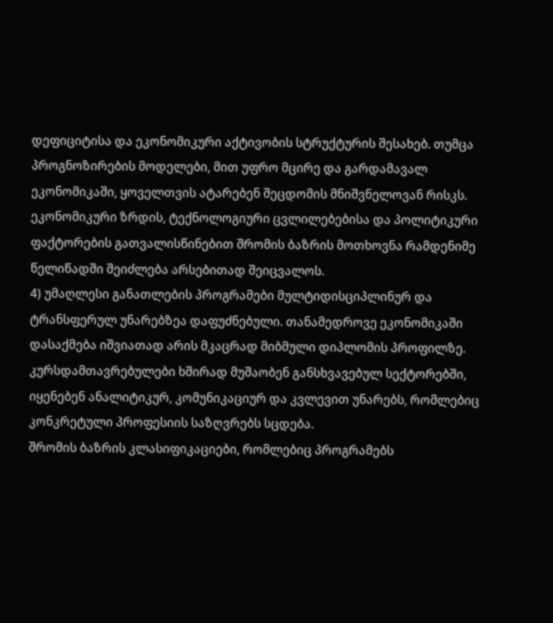დეფიციტისა და ეკონომიკური აქტივობის სტრუქტურის შესახებ. თუმცა პროგნოზირების მოდელები, მით უფრო მცირე და გარდამავალ ეკონომიკაში, ყოველთვის ატარებენ შეცდომის მნიშვნელოვან რისკს. ეკონომიკური ზრდის, ტექნოლოგიური ცვლილებებისა და პოლიტიკური ფაქტორების გათვალისწინებით შრომის ბაზრის მოთხოვნა რამდენიმე წელიწადში შეიძლება არსებითად შეიცვალოს.
4) უმაღლესი განათლების პროგრამები მულტიდისციპლინურ და ტრანსფერულ უნარებზეა დაფუძნებული. თანამედროვე ეკონომიკაში დასაქმება იშვიათად არის მკაცრად მიბმული დიპლომის პროფილზე. კურსდამთავრებულები ხშირად მუშაობენ განსხვავებულ სექტორებში, იყენებენ ანალიტიკურ, კომუნიკაციურ და კვლევით უნარებს, რომლებიც კონკრეტული პროფესიის საზღვრებს სცდება.
შრომის ბაზრის კლასიფიკაციები, რომლებიც პროგრამებს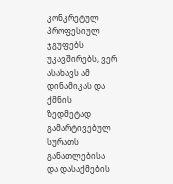კონკრეტულ პროფესიულ ჯგუფებს უკავშირებს, ვერ ასახავს ამ დინამიკას და ქმნის ზედმეტად გამარტივებულ სურათს განათლებისა და დასაქმების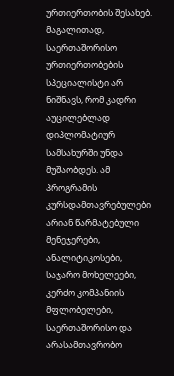ურთიერთობის შესახებ.
მაგალითად, საერთაშორისო ურთიერთობების სპეციალისტი არ ნიშნავს, რომ კადრი აუცილებლად დიპლომატიურ სამსახურში უნდა მუშაობდეს. ამ პროგრამის კურსდამთავრებულები არიან წარმატებული მენეჯერები, ანალიტიკოსები, საჯარო მოხელეები, კერძო კომპანიის მფლობელები, საერთაშორისო და არასამთავრობო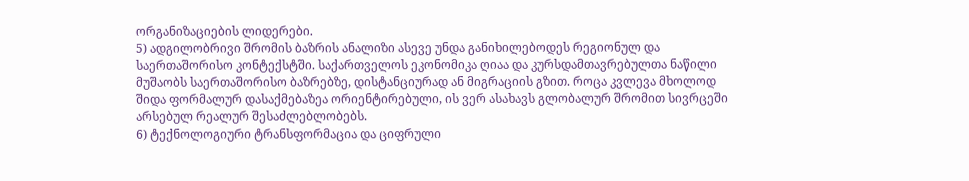ორგანიზაციების ლიდერები.
5) ადგილობრივი შრომის ბაზრის ანალიზი ასევე უნდა განიხილებოდეს რეგიონულ და საერთაშორისო კონტექსტში. საქართველოს ეკონომიკა ღიაა და კურსდამთავრებულთა ნაწილი მუშაობს საერთაშორისო ბაზრებზე, დისტანციურად ან მიგრაციის გზით. როცა კვლევა მხოლოდ შიდა ფორმალურ დასაქმებაზეა ორიენტირებული, ის ვერ ასახავს გლობალურ შრომით სივრცეში არსებულ რეალურ შესაძლებლობებს.
6) ტექნოლოგიური ტრანსფორმაცია და ციფრული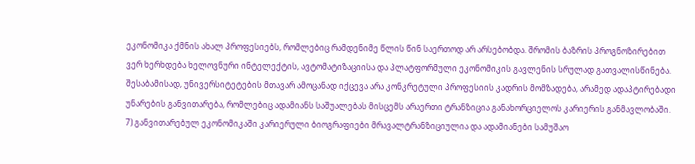ეკონომიკა ქმნის ახალ პროფესიებს, რომლებიც რამდენიმე წლის წინ საერთოდ არ არსებობდა. შრომის ბაზრის პროგნოზირებით ვერ ხერხდება ხელოვნური ინტელექტის, ავტომატიზაციისა და პლატფორმული ეკონომიკის გავლენის სრულად გათვალისწინება.
შესაბამისად, უნივერსიტეტების მთავარ ამოცანად იქცევა არა კონკრეტული პროფესიის კადრის მომზადება, არამედ ადაპტირებადი უნარების განვითარება, რომლებიც ადამიანს საშუალებას მისცემს არაერთი ტრანზიცია განახორციელოს კარიერის განმავლობაში.
7) განვითარებულ ეკონომიკაში კარიერული ბიოგრაფიები მრავალტრანზიციულია და ადამიანები სამუშაო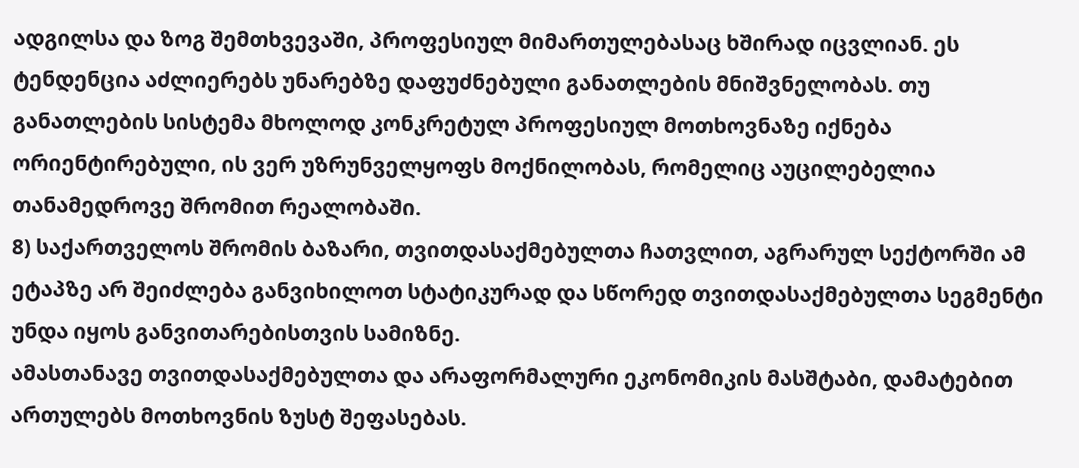ადგილსა და ზოგ შემთხვევაში, პროფესიულ მიმართულებასაც ხშირად იცვლიან. ეს ტენდენცია აძლიერებს უნარებზე დაფუძნებული განათლების მნიშვნელობას. თუ განათლების სისტემა მხოლოდ კონკრეტულ პროფესიულ მოთხოვნაზე იქნება ორიენტირებული, ის ვერ უზრუნველყოფს მოქნილობას, რომელიც აუცილებელია თანამედროვე შრომით რეალობაში.
8) საქართველოს შრომის ბაზარი, თვითდასაქმებულთა ჩათვლით, აგრარულ სექტორში ამ ეტაპზე არ შეიძლება განვიხილოთ სტატიკურად და სწორედ თვითდასაქმებულთა სეგმენტი უნდა იყოს განვითარებისთვის სამიზნე.
ამასთანავე თვითდასაქმებულთა და არაფორმალური ეკონომიკის მასშტაბი, დამატებით ართულებს მოთხოვნის ზუსტ შეფასებას.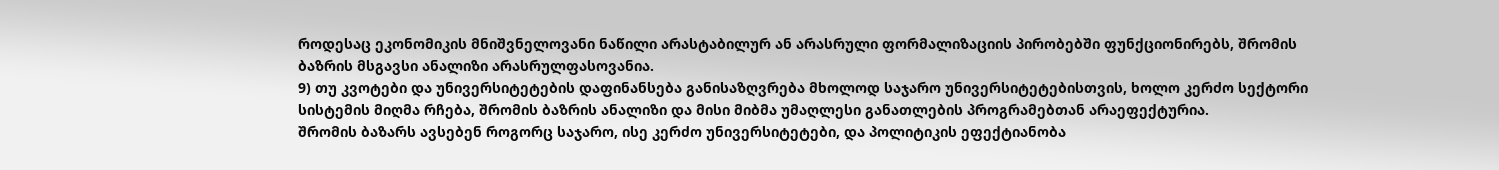როდესაც ეკონომიკის მნიშვნელოვანი ნაწილი არასტაბილურ ან არასრული ფორმალიზაციის პირობებში ფუნქციონირებს, შრომის ბაზრის მსგავსი ანალიზი არასრულფასოვანია.
9) თუ კვოტები და უნივერსიტეტების დაფინანსება განისაზღვრება მხოლოდ საჯარო უნივერსიტეტებისთვის, ხოლო კერძო სექტორი სისტემის მიღმა რჩება, შრომის ბაზრის ანალიზი და მისი მიბმა უმაღლესი განათლების პროგრამებთან არაეფექტურია.
შრომის ბაზარს ავსებენ როგორც საჯარო, ისე კერძო უნივერსიტეტები, და პოლიტიკის ეფექტიანობა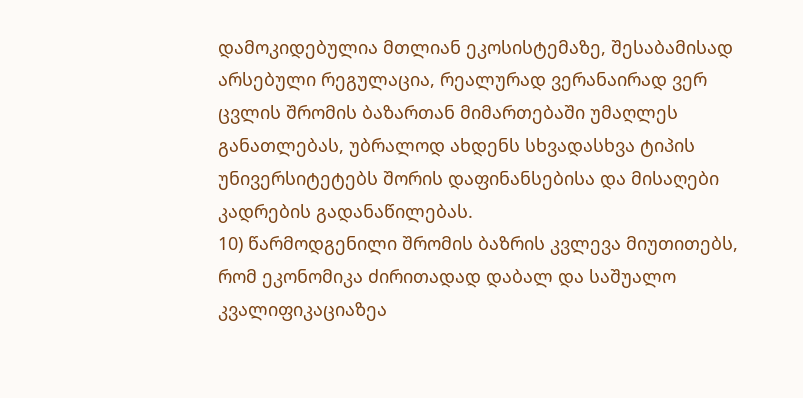დამოკიდებულია მთლიან ეკოსისტემაზე, შესაბამისად არსებული რეგულაცია, რეალურად ვერანაირად ვერ ცვლის შრომის ბაზართან მიმართებაში უმაღლეს განათლებას, უბრალოდ ახდენს სხვადასხვა ტიპის უნივერსიტეტებს შორის დაფინანსებისა და მისაღები კადრების გადანაწილებას.
10) წარმოდგენილი შრომის ბაზრის კვლევა მიუთითებს, რომ ეკონომიკა ძირითადად დაბალ და საშუალო კვალიფიკაციაზეა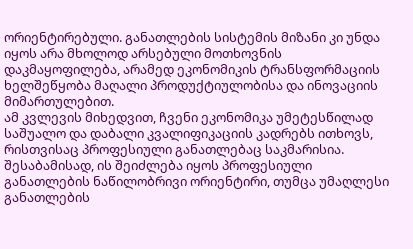ორიენტირებული. განათლების სისტემის მიზანი კი უნდა იყოს არა მხოლოდ არსებული მოთხოვნის დაკმაყოფილება, არამედ ეკონომიკის ტრანსფორმაციის ხელშეწყობა მაღალი პროდუქტიულობისა და ინოვაციის მიმართულებით.
ამ კვლევის მიხედვით, ჩვენი ეკონომიკა უმეტესწილად საშუალო და დაბალი კვალიფიკაციის კადრებს ითხოვს, რისთვისაც პროფესიული განათლებაც საკმარისია.
შესაბამისად, ის შეიძლება იყოს პროფესიული განათლების ნაწილობრივი ორიენტირი, თუმცა უმაღლესი განათლების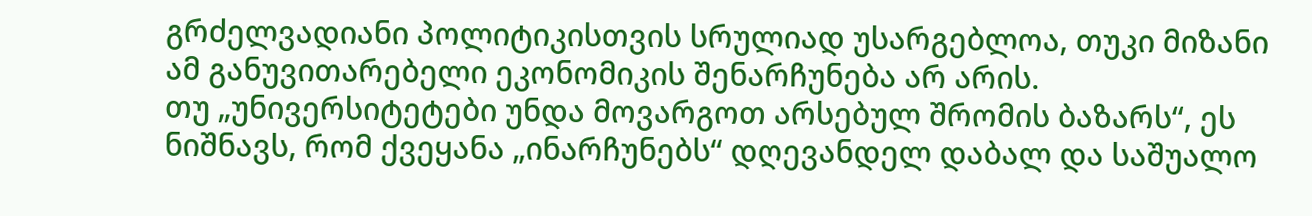გრძელვადიანი პოლიტიკისთვის სრულიად უსარგებლოა, თუკი მიზანი ამ განუვითარებელი ეკონომიკის შენარჩუნება არ არის.
თუ „უნივერსიტეტები უნდა მოვარგოთ არსებულ შრომის ბაზარს“, ეს ნიშნავს, რომ ქვეყანა „ინარჩუნებს“ დღევანდელ დაბალ და საშუალო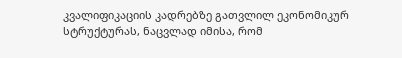კვალიფიკაციის კადრებზე გათვლილ ეკონომიკურ სტრუქტურას, ნაცვლად იმისა, რომ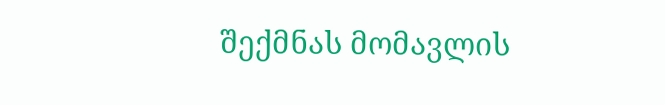შექმნას მომავლის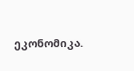ეკონომიკა.